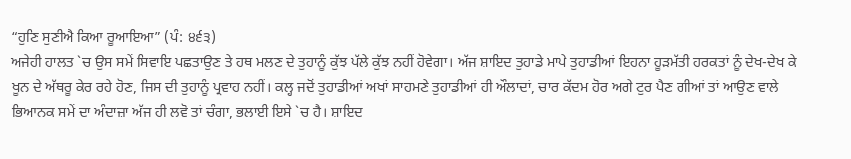“ਹੁਣਿ ਸੁਣੀਐ ਕਿਆ ਰੂਆਇਆ” (ਪੰ: ੪੬੩)
ਅਜੇਹੀ ਹਾਲਤ `ਚ ਉਸ ਸਮੇਂ ਸਿਵਾਇ ਪਛਤਾਉਣ ਤੇ ਹਥ ਮਲਣ ਦੇ ਤੁਹਾਨੂੰ ਕੁੱਝ ਪੱਲੇ ਕੁੱਝ ਨਹੀਂ ਹੋਵੇਗਾ। ਅੱਜ ਸ਼ਾਇਦ ਤੁਹਾਡੇ ਮਾਪੇ ਤੁਹਾਡੀਆਂ ਇਹਨਾ ਹੂੜਮੱਤੀ ਹਰਕਤਾਂ ਨੂੰ ਦੇਖ-ਦੇਖ ਕੇ ਖੂਨ ਦੇ ਅੱਥਰੂ ਕੇਰ ਰਹੇ ਹੋਣ, ਜਿਸ ਦੀ ਤੁਹਾਨੂੰ ਪ੍ਰਵਾਹ ਨਹੀਂ। ਕਲ੍ਹ ਜਦੋਂ ਤੁਹਾਡੀਆਂ ਅਖਾਂ ਸਾਹਮਣੇ ਤੁਹਾਡੀਆਂ ਹੀ ਔਲਾਦਾਂ, ਚਾਰ ਕੱਦਮ ਹੋਰ ਅਗੇ ਟੁਰ ਪੈਣ ਗੀਆਂ ਤਾਂ ਆਉਣ ਵਾਲੇ ਭਿਆਨਕ ਸਮੇਂ ਦਾ ਅੰਦਾਜ਼ਾ ਅੱਜ ਹੀ ਲਵੋ ਤਾਂ ਚੰਗਾ, ਭਲਾਈ ਇਸੇ `ਚ ਹੈ। ਸ਼ਾਇਦ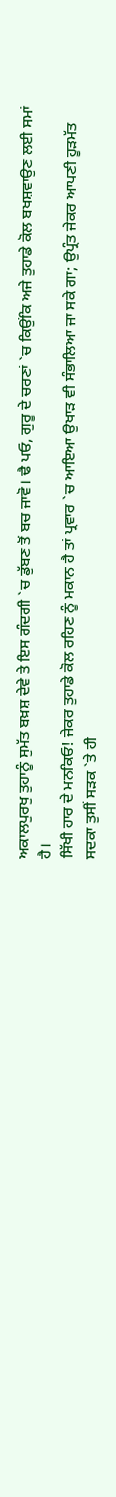ਅਕਾਲਪੁਰਖੁ ਤੁਹਾਨੂੰ ਸੁਮੱਤ ਬਖ਼ਸ਼ ਦੇਵੇ ਤੇ ਇਸ ਗੰਦਗੀ `ਚ ਡੁੱਬਣ ਤੋਂ ਬਚ ਜਾਵੋ। ਢੈ ਪਓ, ਗੁਰੂ ਦੇ ਚਰਣਾਂ `ਚ ਕਿਉਂਕਿ ਅਜੇ ਤੁਹਾਡੇ ਕੋਲ ਬਖਸ਼ਵਾਉਣ ਲਈ ਸਮਾਂ ਹੈ।
ਸਿੱਖੀ ਹਾਰ ਦੇ ਮਨਕਿਓ! ਜੇਕਰ ਤੁਹਾਡੇ ਕੋਲ ਰਹਿਣ ਨੂੰ ਮਕਾਨ ਹੈ ਤਾਂ ਪ੍ਰਵਾਰ `ਚ ਆਇਆ ਉਖਾੜ ਵੀ ਸੰਭਾਲਿਆ ਜਾ ਸਕੇ ਗਾ; ਉਪ੍ਰੰਤ ਜੇਕਰ ਆਪਣੀ ਹੂੜਮੱਤ ਸਦਕਾ ਤੁਸੀਂ ਸੜਕ `ਤੇ ਹੀ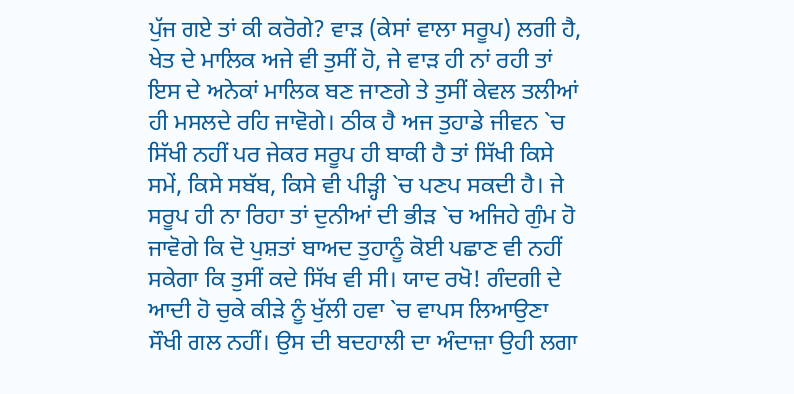ਪੁੱਜ ਗਏ ਤਾਂ ਕੀ ਕਰੋਗੇ? ਵਾੜ (ਕੇਸਾਂ ਵਾਲਾ ਸਰੂਪ) ਲਗੀ ਹੈ, ਖੇਤ ਦੇ ਮਾਲਿਕ ਅਜੇ ਵੀ ਤੁਸੀਂ ਹੋ, ਜੇ ਵਾੜ ਹੀ ਨਾਂ ਰਹੀ ਤਾਂ ਇਸ ਦੇ ਅਨੇਕਾਂ ਮਾਲਿਕ ਬਣ ਜਾਣਗੇ ਤੇ ਤੁਸੀਂ ਕੇਵਲ ਤਲੀਆਂ ਹੀ ਮਸਲਦੇ ਰਹਿ ਜਾਵੋਗੇ। ਠੀਕ ਹੈ ਅਜ ਤੁਹਾਡੇ ਜੀਵਨ `ਚ ਸਿੱਖੀ ਨਹੀਂ ਪਰ ਜੇਕਰ ਸਰੂਪ ਹੀ ਬਾਕੀ ਹੈ ਤਾਂ ਸਿੱਖੀ ਕਿਸੇ ਸਮੇਂ, ਕਿਸੇ ਸਬੱਬ, ਕਿਸੇ ਵੀ ਪੀੜ੍ਹੀ `ਚ ਪਣਪ ਸਕਦੀ ਹੈ। ਜੇ ਸਰੂਪ ਹੀ ਨਾ ਰਿਹਾ ਤਾਂ ਦੁਨੀਆਂ ਦੀ ਭੀੜ `ਚ ਅਜਿਹੇ ਗੁੰਮ ਹੋ ਜਾਵੋਗੇ ਕਿ ਦੋ ਪੁਸ਼ਤਾਂ ਬਾਅਦ ਤੁਹਾਨੂੰ ਕੋਈ ਪਛਾਣ ਵੀ ਨਹੀਂ ਸਕੇਗਾ ਕਿ ਤੁਸੀਂ ਕਦੇ ਸਿੱਖ ਵੀ ਸੀ। ਯਾਦ ਰਖੋ! ਗੰਦਗੀ ਦੇ ਆਦੀ ਹੋ ਚੁਕੇ ਕੀੜੇ ਨੂੰ ਖੁੱਲੀ ਹਵਾ `ਚ ਵਾਪਸ ਲਿਆਉਣਾ ਸੌਖੀ ਗਲ ਨਹੀਂ। ਉਸ ਦੀ ਬਦਹਾਲੀ ਦਾ ਅੰਦਾਜ਼ਾ ਉਹੀ ਲਗਾ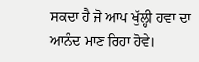ਸਕਦਾ ਹੈ ਜੋ ਆਪ ਖੁੱਲ੍ਹੀ ਹਵਾ ਦਾ ਆਨੰਦ ਮਾਣ ਰਿਹਾ ਹੋਵੇ।